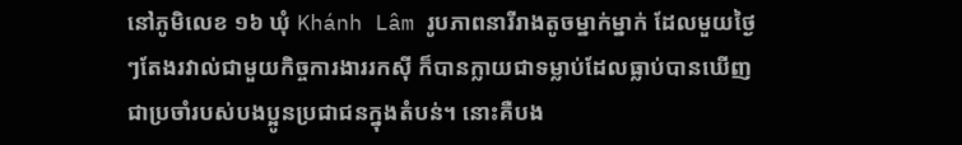នៅភូមិលេខ ១៦ ឃុំ Khánh Lâm រូបភាពនារីរាងតូចម្នាក់ម្នាក់ ដែលមួយថ្ងៃៗតែងរវាល់ជាមួយកិច្ចការងាររកស៊ី ក៏បានក្លាយជាទម្លាប់ដែលធ្លាប់បានឃើញជាប្រចាំរបស់បងប្អូនប្រជាជនក្នុងតំបន់។ នោះគឺបង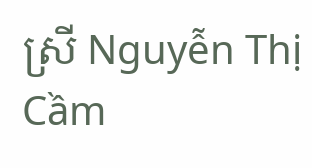ស្រី Nguyễn Thị Cầm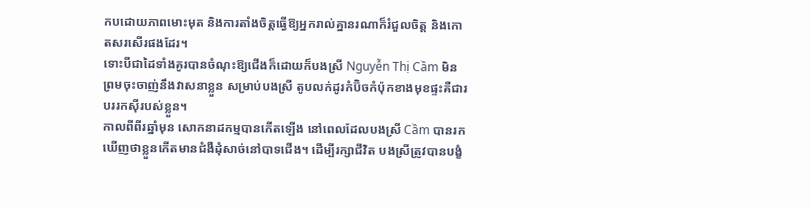កបដោយភាពមោះមុត និងការតាំងចិត្តធ្វើឱ្យអ្នករាល់គ្នានរណាក៏រំជួលចិត្ត និងកោតសរសើរផងដែរ។
ទោះបីជាដៃទាំងគូរបានចំណុះឱ្យជើងក៏ដោយក៏បងស្រី Nguyễn Thị Cầm មិនព្រមចុះចាញ់នឹងវាសនាខ្លួន សម្រាប់បងស្រី តូបលក់ដូរកំប៊ិចកំប៉ុកខាងមុខផ្ទះគឺជារបររកស៊ីរបស់ខ្លួន។
កាលពីពីរឆ្នាំមុន សោកនាដកម្មបានកើតឡើង នៅពេលដែលបងស្រី Cầm បានរកឃើញថាខ្លួនកើតមានជំងឺដុំសាច់នៅបាទជើង។ ដើម្បីរក្សាជីវិត បងស្រីត្រូវបានបង្ខំ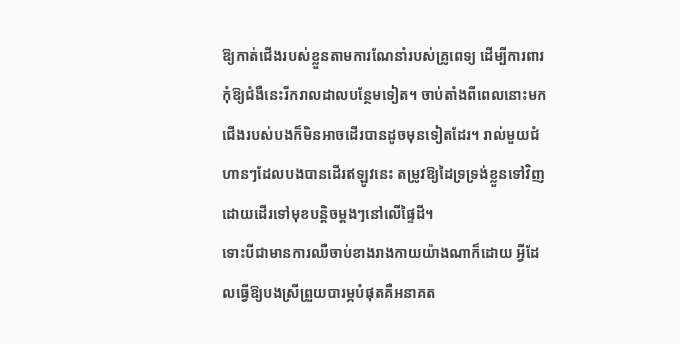ឱ្យកាត់ជើងរបស់ខ្លួនតាមការណែនាំរបស់គ្រូពេទ្យ ដើម្បីការពារកុំឱ្យជំងឺនេះរីករាលដាលបន្ថែមទៀត។ ចាប់តាំងពីពេលនោះមក ជើងរបស់បងក៏មិនអាចដើរបានដូចមុនទៀតដែរ។ រាល់មួយជំហានៗដែលបងបានដើរឥឡូវនេះ តម្រូវឱ្យដៃទ្រទ្រង់ខ្លួនទៅវិញ ដោយដើរទៅមុខបន្តិចម្តងៗនៅលើផ្ទៃដី។
ទោះបីជាមានការឈឺចាប់ខាងរាងកាយយ៉ាងណាក៏ដោយ អ្វីដែលធ្វើឱ្យបងស្រីព្រួយបារម្ភបំផុតគឺអនាគត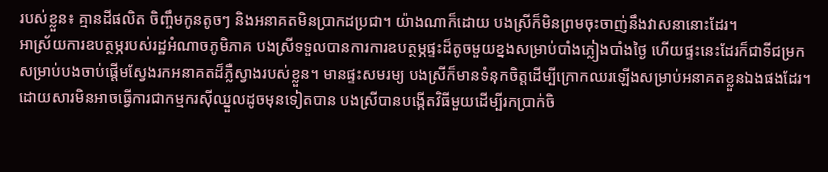របស់ខ្លួន៖ គ្មានដីផលិត ចិញ្ចឹមកូនតូចៗ និងអនាគតមិនប្រាកដប្រជា។ យ៉ាងណាក៏ដោយ បងស្រីក៏មិនព្រមចុះចាញ់នឹងវាសនានោះដែរ។
អាស្រ័យការឧបត្ថម្ភរបស់រដ្ឋអំណាចភូមិភាគ បងស្រីទទួលបានការការឧបត្ថម្ភផ្ទះដ៏តូចមួយខ្នងសម្រាប់បាំងភ្លៀងបាំងថ្ងៃ ហើយផ្ទះនេះដែរក៏ជាទីជម្រកសម្រាប់បងចាប់ផ្តើមស្វែងរកអនាគតដ៏ភ្លឺស្វាងរបស់ខ្លួន។ មានផ្ទះសមរម្យ បងស្រីក៏មានទំនុកចិត្តដើម្បីក្រោកឈរឡើងសម្រាប់អនាគតខ្លួនឯងផងដែរ។
ដោយសារមិនអាចធ្វើការជាកម្មករស៊ីឈ្នួលដូចមុនទៀតបាន បងស្រីបានបង្កើតវិធីមួយដើម្បីរកប្រាក់ចិ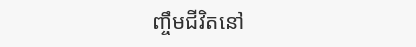ញ្ចឹមជីវិតនៅ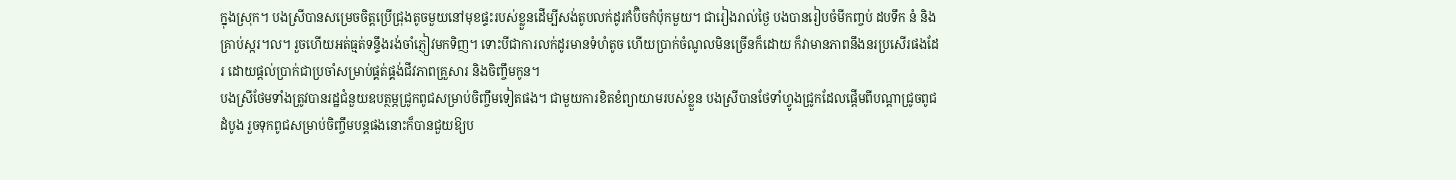ក្នុងស្រុក។ បងស្រីបានសម្រេចចិត្តប្រើជ្រុងតូចមួយនៅមុខផ្ទះរបស់ខ្លួនដើម្បីសង់តូបលក់ដូរកំប៊ិចកំប៉ុកមួយ។ ជារៀងរាល់ថ្ងៃ បងបានរៀបចំមីកញ្ចប់ ដបទឹក នំ និងគ្រាប់ស្ករ។ល។ រួចហើយអត់ធ្មត់ទន្ទឹងរង់ចាំភ្ញៀវមកទិញ។ ទោះបីជាការលក់ដូរមានទំហំតូច ហើយប្រាក់ចំណូលមិនច្រើនក៏ដោយ ក៏វាមានភាពនឹងនរប្រសើរផងដែរ ដោយផ្តល់ប្រាក់ជាប្រចាំសម្រាប់ផ្គត់ផ្គង់ជីវភាពគ្រួសារ និងចិញ្ចឹមកូន។
បងស្រីថែមទាំងត្រូវបានរដ្ឋជំនួយឧបត្ថម្ភជ្រូកពូជសម្រាប់ចិញ្ចឹមទៀតផង។ ជាមួយការខិតខំព្យាយាមរបស់ខ្លួន បងស្រីបានថែទាំហ្វូងជ្រូកដែលផ្តើមពីបណ្តាជ្រូចពូជដំបូង រួចទុកពូជសម្រាប់ចិញ្ចឹមបន្តផងនោះក៏បានជួយឱ្យប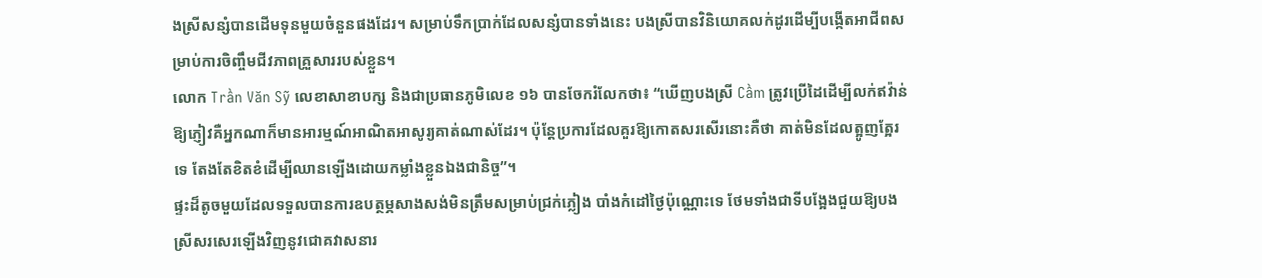ងស្រីសន្សំបានដើមទុនមួយចំនួនផងដែរ។ សម្រាប់ទឹកប្រាក់ដែលសន្សំបានទាំងនេះ បងស្រីបានវិនិយោគលក់ដូរដើម្បីបង្កើតអាជីពសម្រាប់ការចិញ្ចឹមជីវភាពគ្រួសាររបស់ខ្លួន។
លោក Trần Văn Sỹ លេខាសាខាបក្ស និងជាប្រធានភូមិលេខ ១៦ បានចែករំលែកថា៖ “ឃើញបងស្រី Cầm ត្រូវប្រើដៃដើម្បីលក់ឥវ៉ាន់ឱ្យភ្ញៀវគឺអ្នកណាក៏មានអារម្មណ៍អាណិតអាសូរ្យគាត់ណាស់ដែរ។ ប៉ុន្តែប្រការដែលគួរឱ្យកោតសរសើរនោះគឺថា គាត់មិនដែលត្អូញត្អែរទេ តែងតែខិតខំដើម្បីឈានឡើងដោយកម្លាំងខ្លួនឯងជានិច្ច”។
ផ្ទះដ៏តូចមួយដែលទទួលបានការឧបត្ថម្ភសាងសង់មិនត្រឹមសម្រាប់ជ្រក់ភ្លៀង បាំងកំដៅថ្ងៃប៉ុណ្ណោះទេ ថែមទាំងជាទីបង្អែងជួយឱ្យបងស្រីសរសេរឡើងវិញនូវជោគវាសនារ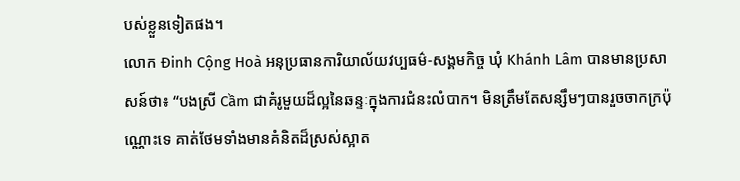បស់ខ្លួនទៀតផង។
លោក Đinh Cộng Hoà អនុប្រធានការិយាល័យវប្បធម៌-សង្គមកិច្ច ឃុំ Khánh Lâm បានមានប្រសាសន៍ថា៖ “បងស្រី Cầm ជាគំរូមួយដ៏ល្អនៃឆន្ទៈក្នុងការជំនះលំបាក។ មិនត្រឹមតែសន្សឹមៗបានរួចចាកក្រប៉ុណ្ណោះទេ គាត់ថែមទាំងមានគំនិតដ៏ស្រស់ស្អាត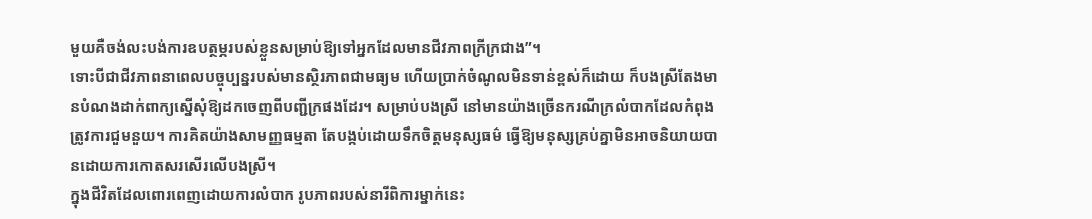មួយគឺចង់លះបង់ការឧបត្ថម្ភរបស់ខ្លួនសម្រាប់ឱ្យទៅអ្នកដែលមានជីវភាពក្រីក្រជាង”។
ទោះបីជាជីវភាពនាពេលបច្ចុប្បន្នរបស់មានស្ថិរភាពជាមធ្យម ហើយប្រាក់ចំណូលមិនទាន់ខ្ពស់ក៏ដោយ ក៏បងស្រីតែងមានបំណងដាក់ពាក្យស្នើសុំឱ្យដកចេញពីបញ្ជីក្រផងដែរ។ សម្រាប់បងស្រី នៅមានយ៉ាងច្រើនករណីក្រលំបាកដែលកំពុងត្រូវការជួមនួយ។ ការគិតយ៉ាងសាមញ្ញធម្មតា តែបង្កប់ដោយទឹកចិត្តមនុស្សធម៌ ធ្វើឱ្យមនុស្សគ្រប់គ្នាមិនអាចនិយាយបានដោយការកោតសរសើរលើបងស្រី។
ក្នុងជីវិតដែលពោរពេញដោយការលំបាក រូបភាពរបស់នារីពិការម្នាក់នេះ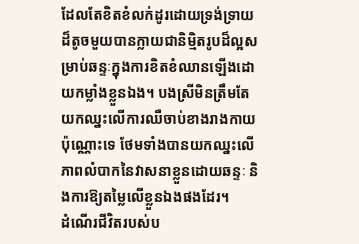ដែលតែខិតខំលក់ដូរដោយទ្រង់ទ្រាយដ៏តូចមួយបានក្លាយជានិម្មិតរូបដ៏ល្អសម្រាប់ឆន្ទៈក្នុងការខិតខំឈានឡើងដោយកម្លាំងខ្លួនឯង។ បងស្រីមិនត្រឹមតែយកឈ្នះលើការឈឺចាប់ខាងរាងកាយប៉ុណ្ណោះទេ ថែមទាំងបានយកឈ្នះលើភាពលំបាកនៃវាសនាខ្លួនដោយឆន្ទៈ និងការឱ្យតម្លៃលើខ្លួនឯងផងដែរ។
ដំណើរជីវិតរបស់ប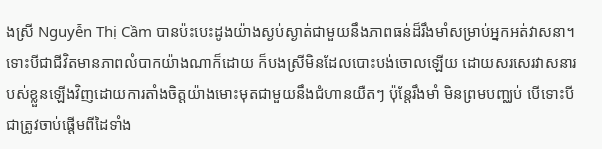ងស្រី Nguyễn Thị Cầm បានប៉ះបេះដូងយ៉ាងស្ងប់ស្ងាត់ជាមួយនឹងភាពធន់ដ៏រឹងមាំសម្រាប់អ្នកអត់វាសនា។ ទោះបីជាជីវិតមានភាពលំបាកយ៉ាងណាក៏ដោយ ក៏បងស្រីមិនដែលបោះបង់ចោលឡើយ ដោយសរសេរវាសនារបស់ខ្លួនឡើងវិញដោយការតាំងចិត្តយ៉ាងមោះមុតជាមួយនឹងជំហានយឺតៗ ប៉ុន្តែរឹងមាំ មិនព្រមបញ្ឈប់ បើទោះបីជាត្រូវចាប់ផ្តើមពីដៃទាំង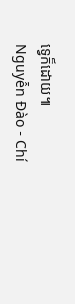ទ្វេក៏ដោយ៕
Nguyễn Đào - Chí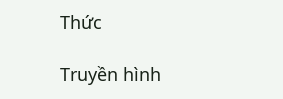Thức

Truyền hình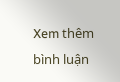Xem thêm bình luận